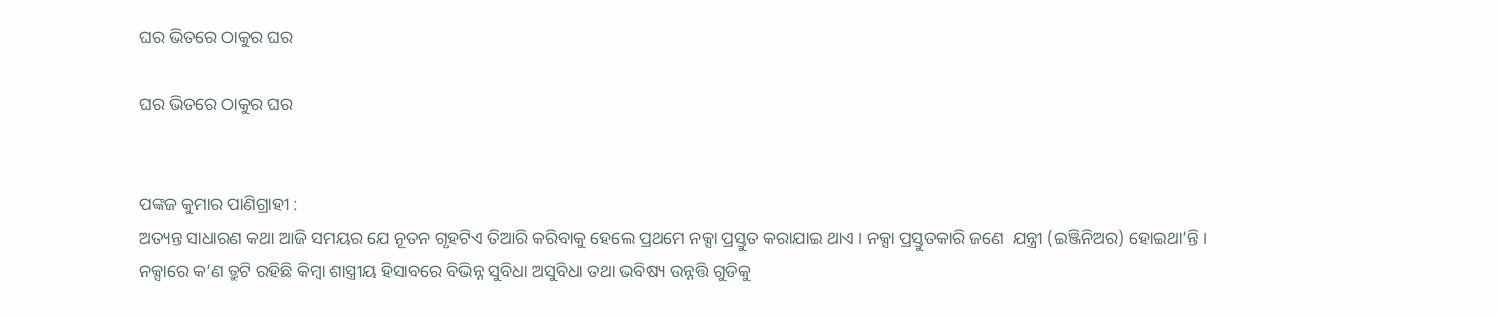ଘର ଭିତରେ ଠାକୁର ଘର

ଘର ଭିତରେ ଠାକୁର ଘର


ପଙ୍କଜ କୁମାର ପାଣିଗ୍ରାହୀ :
ଅତ୍ୟନ୍ତ ସାଧାରଣ କଥା ଆଜି ସମୟର ଯେ ନୂତନ ଗୃହଟିଏ ତିଆରି କରିବାକୁ ହେଲେ ପ୍ରଥମେ ନକ୍ସା ପ୍ରସ୍ତୁତ କରାଯାଇ ଥାଏ । ନକ୍ସା ପ୍ରସ୍ତୁତକାରି ଜଣେ  ଯନ୍ତ୍ରୀ (ଇଞ୍ଜିନିଅର) ହୋଇଥା’ନ୍ତି । ନକ୍ସାରେ କ’ଣ ତ୍ରୁଟି ରହିଛି କିମ୍ବା ଶାସ୍ତ୍ରୀୟ ହିସାବରେ ବିଭିନ୍ନ ସୁବିଧା ଅସୁବିଧା ତଥା ଭବିଷ୍ୟ ଉନ୍ନତ୍ତି ଗୁଡିକୁ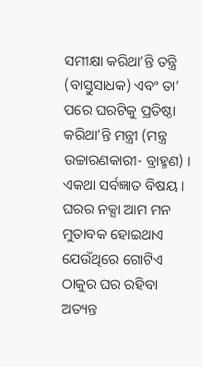ସମୀକ୍ଷା କରିଥା’ନ୍ତି ତନ୍ତ୍ରି (ବାସ୍ତୁସାଧକ) ଏବଂ ତା’ ପରେ ଘରଟିକୁ ପ୍ରତିଷ୍ଠା କରିଥା’ନ୍ତି ମନ୍ତ୍ରୀ (ମନ୍ତ୍ର ଉଚ୍ଚାରଣକାରୀ- ବ୍ରାହ୍ମଣ) । ଏକଥା ସର୍ବଜ୍ଞାତ ବିଷୟ । ଘରର ନକ୍ସା ଆମ ମନ ମୁତାବକ ହୋଇଥାଏ ଯେଉଁଥିରେ ଗୋଟିଏ ଠାକୁର ଘର ରହିବା ଅତ୍ୟନ୍ତ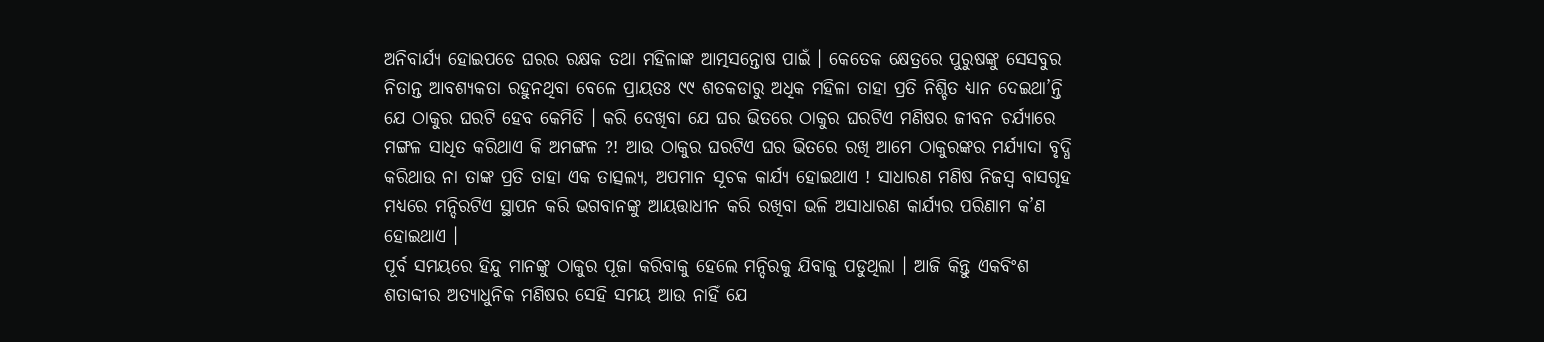ଅନିବାର୍ଯ୍ୟ ହୋଇପଡେ ଘରର ରକ୍ଷକ ତଥା ମହିଳାଙ୍କ ଆତ୍ମସନ୍ତୋଷ ପାଇଁ । କେତେକ କ୍ଷେତ୍ରରେ ପୁରୁଷଙ୍କୁ ସେସବୁର ନିତାନ୍ତ ଆବଶ୍ୟକତା ରହୁନଥିବା ବେଳେ ପ୍ରାୟତଃ ୯୯ ଶତକଡାରୁ ଅଧିକ ମହିଳା ତାହା ପ୍ରତି ନିଶ୍ଚିତ ଧ୍ୟାନ ଦେଇଥା’ନ୍ତି ଯେ ଠାକୁର ଘରଟି ହେବ କେମିତି । କରି ଦେଖିବା ଯେ ଘର ଭିତରେ ଠାକୁର ଘରଟିଏ ମଣିଷର ଜୀବନ ଚର୍ଯ୍ୟାରେ ମଙ୍ଗଳ ସାଧିତ କରିଥାଏ କି ଅମଙ୍ଗଳ ?! ଆଉ ଠାକୁର ଘରଟିଏ ଘର ଭିତରେ ରଖି ଆମେ ଠାକୁରଙ୍କର ମର୍ଯ୍ୟାଦା ବୃଦ୍ଧି କରିଥାଉ ନା ତାଙ୍କ ପ୍ରତି ତାହା ଏକ ତାତ୍ସଲ୍ୟ, ଅପମାନ ସୂଚକ କାର୍ଯ୍ୟ ହୋଇଥାଏ ! ସାଧାରଣ ମଣିଷ ନିଜସ୍ୱ ବାସଗୃହ ମଧ୍ୟରେ ମନ୍ଦିରଟିଏ ସ୍ଥାପନ କରି ଭଗବାନଙ୍କୁ ଆୟତ୍ତାଧୀନ କରି ରଖିବା ଭଳି ଅସାଧାରଣ କାର୍ଯ୍ୟର ପରିଣାମ କ’ଣ ହୋଇଥାଏ ।
ପୂର୍ବ ସମୟରେ ହିନ୍ଦୁ ମାନଙ୍କୁ ଠାକୁର ପୂଜା କରିବାକୁ ହେଲେ ମନ୍ଦିରକୁ ଯିବାକୁ ପଡୁଥିଲା । ଆଜି କିନ୍ତୁ ଏକବିଂଶ ଶତାବ୍ଦୀର ଅତ୍ୟାଧୁନିକ ମଣିଷର ସେହି ସମୟ ଆଉ ନାହିଁ ଯେ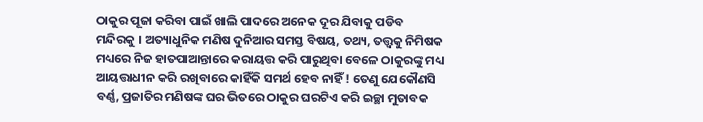ଠାକୁର ପୂଜା କରିବା ପାଇଁ ଖାଲି ପାଦରେ ଅନେକ ଦୂର ଯିବାକୁ ପଡିବ ମନ୍ଦିରକୁ । ଅତ୍ୟାଧୁନିକ ମଣିଷ ଦୁନିଆର ସମସ୍ତ ବିଷୟ, ତଥ୍ୟ, ତତ୍ତ୍ୱକୁ ନିମିଷକ ମଧ୍ୟରେ ନିଜ ହାତପାଆନ୍ତାରେ କରାୟତ୍ତ କରି ପାରୁଥିବା ବେଳେ ଠାକୁରଙ୍କୁ ମଧ୍ୟ ଆୟତ୍ତାଧୀନ କରି ରଖିବାରେ କାହିଁକି ସମର୍ଥ ହେବ ନାହିଁ ! ତେଣୁ ଯେକୌଣସି ବର୍ଣ୍ଣ, ପ୍ରଜାତିର ମଣିଷଙ୍କ ଘର ଭିତରେ ଠାକୁର ଘରଟିଏ କରି ଇଚ୍ଛା ମୁତାବକ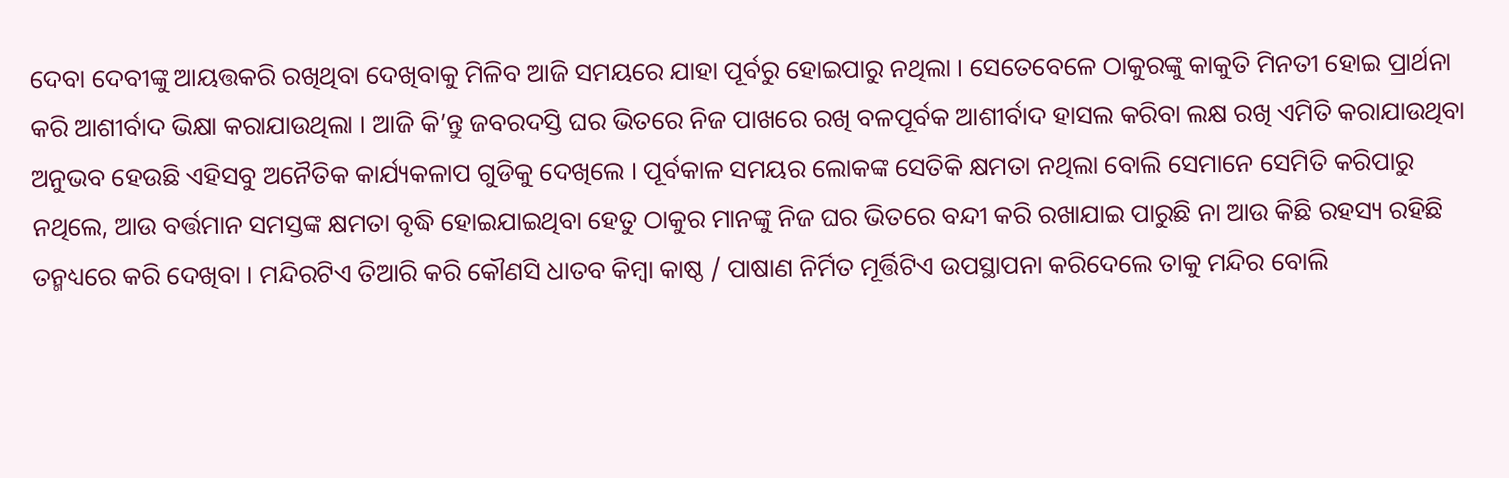ଦେବା ଦେବୀଙ୍କୁ ଆୟତ୍ତକରି ରଖିଥିବା ଦେଖିବାକୁ ମିଳିବ ଆଜି ସମୟରେ ଯାହା ପୂର୍ବରୁ ହୋଇପାରୁ ନଥିଲା । ସେତେବେଳେ ଠାକୁରଙ୍କୁ କାକୁତି ମିନତୀ ହୋଇ ପ୍ରାର୍ଥନା କରି ଆଶୀର୍ବାଦ ଭିକ୍ଷା କରାଯାଉଥିଲା । ଆଜି କି’ନ୍ତୁ ଜବରଦସ୍ତି ଘର ଭିତରେ ନିଜ ପାଖରେ ରଖି ବଳପୂର୍ବକ ଆଶୀର୍ବାଦ ହାସଲ କରିବା ଲକ୍ଷ ରଖି ଏମିତି କରାଯାଉଥିବା ଅନୁଭବ ହେଉଛି ଏହିସବୁ ଅନୈତିକ କାର୍ଯ୍ୟକଳାପ ଗୁଡିକୁ ଦେଖିଲେ । ପୂର୍ବକାଳ ସମୟର ଲୋକଙ୍କ ସେତିକି କ୍ଷମତା ନଥିଲା ବୋଲି ସେମାନେ ସେମିତି କରିପାରୁ ନଥିଲେ, ଆଉ ବର୍ତ୍ତମାନ ସମସ୍ତଙ୍କ କ୍ଷମତା ବୃଦ୍ଧି ହୋଇଯାଇଥିବା ହେତୁ ଠାକୁର ମାନଙ୍କୁ ନିଜ ଘର ଭିତରେ ବନ୍ଦୀ କରି ରଖାଯାଇ ପାରୁଛି ନା ଆଉ କିଛି ରହସ୍ୟ ରହିଛି ତନ୍ମଧ୍ୟରେ କରି ଦେଖିବା । ମନ୍ଦିରଟିଏ ତିଆରି କରି କୌଣସି ଧାତବ କିମ୍ବା କାଷ୍ଠ / ପାଷାଣ ନିର୍ମିତ ମୂର୍ତ୍ତିଟିଏ ଉପସ୍ଥାପନା କରିଦେଲେ ତାକୁ ମନ୍ଦିର ବୋଲି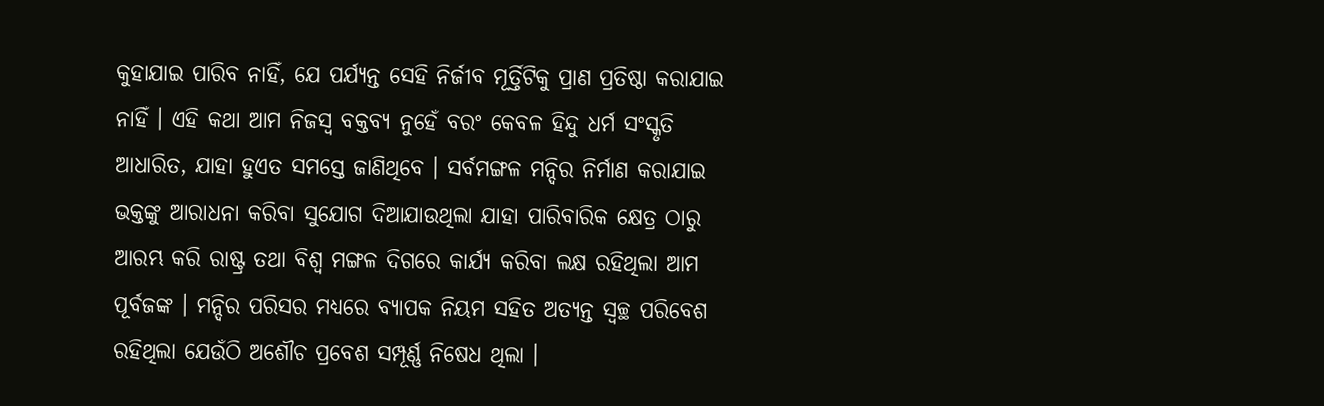କୁହାଯାଇ ପାରିବ ନାହିଁ, ଯେ ପର୍ଯ୍ୟନ୍ତ ସେହି ନିର୍ଜୀବ ମୂର୍ତ୍ତିଟିକୁ ପ୍ରାଣ ପ୍ରତିଷ୍ଠା କରାଯାଇ ନାହିଁ । ଏହି କଥା ଆମ ନିଜସ୍ୱ ବକ୍ତବ୍ୟ ନୁହେଁ ବରଂ କେବଳ ହିନ୍ଦୁ ଧର୍ମ ସଂସ୍କୃତି ଆଧାରିତ, ଯାହା ହୁଏତ ସମସ୍ତେ ଜାଣିଥିବେ । ସର୍ବମଙ୍ଗଳ ମନ୍ଦିର ନିର୍ମାଣ କରାଯାଇ ଭକ୍ତଙ୍କୁ ଆରାଧନା କରିବା ସୁଯୋଗ ଦିଆଯାଉଥିଲା ଯାହା ପାରିବାରିକ କ୍ଷେତ୍ର ଠାରୁ ଆରମ୍ଭ କରି ରାଷ୍ଟ୍ର ତଥା ବିଶ୍ୱ ମଙ୍ଗଳ ଦିଗରେ କାର୍ଯ୍ୟ କରିବା ଲକ୍ଷ ରହିଥିଲା ଆମ ପୂର୍ବଜଙ୍କ । ମନ୍ଦିର ପରିସର ମଧ୍ୟରେ ବ୍ୟାପକ ନିୟମ ସହିତ ଅତ୍ୟନ୍ତ ସ୍ୱଚ୍ଛ ପରିବେଶ ରହିଥିଲା ଯେଉଁଠି ଅଶୌଚ ପ୍ରବେଶ ସମ୍ପୂର୍ଣ୍ଣ ନିଷେଧ ଥିଲା ।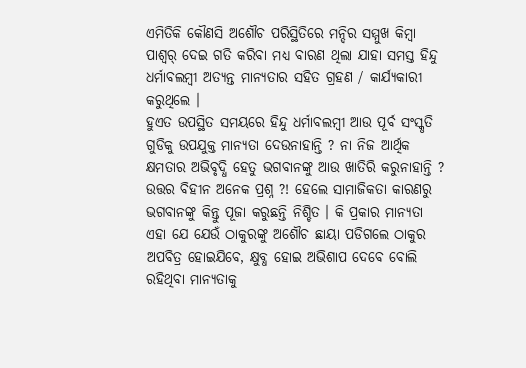ଏମିତିକି କୌଣସି ଅଶୌଚ ପରିସ୍ଥିତିରେ ମନ୍ଦିର ସମ୍ମୁଖ କିମ୍ବା ପାଶ୍ୱର୍ ଦେଇ ଗତି କରିବା ମଧ୍ୟ ବାରଣ ଥିଲା ଯାହା ସମସ୍ତ ହିନ୍ଦୁ ଧର୍ମାବଲମ୍ବୀ ଅତ୍ୟନ୍ତ ମାନ୍ୟତାର ସହିତ ଗ୍ରହଣ / କାର୍ଯ୍ୟକାରୀ କରୁଥିଲେ ।
ହୁଏତ ଉପସ୍ଥିତ ସମୟରେ ହିନ୍ଦୁ ଧର୍ମାବଲମ୍ବୀ ଆଉ ପୂର୍ବ ସଂସ୍କୃତି ଗୁଡିକୁ ଉପଯୁକ୍ତ ମାନ୍ୟତା ଦେଉନାହାନ୍ତି ? ନା ନିଜ ଆର୍ଥିକ କ୍ଷମତାର ଅଭିବୃଦ୍ଧି ହେତୁ ଭଗବାନଙ୍କୁ ଆଉ ଖାତିରି କରୁନାହାନ୍ତି ? ଉତ୍ତର ବିହୀନ ଅନେକ ପ୍ରଶ୍ନ ?! ହେଲେ ସାମାଜିକତା କାରଣରୁ ଭଗବାନଙ୍କୁ କିନ୍ତୁ ପୂଜା କରୁଛନ୍ତି ନିଶ୍ଚିତ । କି ପ୍ରକାର ମାନ୍ୟତା ଏହା ଯେ ଯେଉଁ ଠାକୁରଙ୍କୁ ଅଶୌଚ ଛାୟା ପଡିଗଲେ ଠାକୁର ଅପବିତ୍ର ହୋଇଯିବେ, କ୍ଷୁବ୍ଧ ହୋଇ ଅଭିଶାପ ଦେବେ ବୋଲି ରହିଥିବା ମାନ୍ୟତାକୁ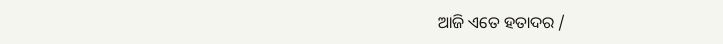ଆଜି ଏତେ ହତାଦର /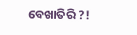ବେଖାତିରି ?!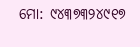ମୋ: ୯୪୩୭୩୨୪୯୧୭